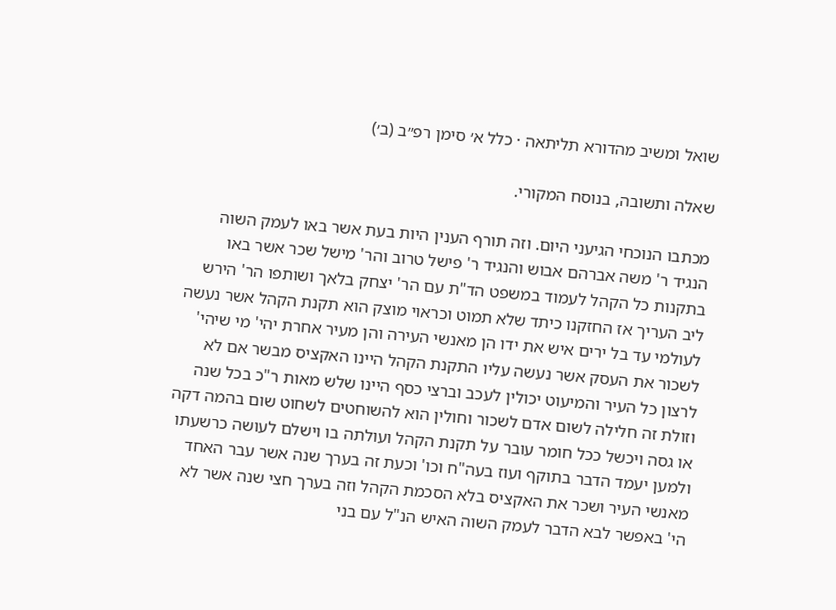שואל ומשיב מהדורא תליתאה · כלל א׳ סימן רפ״ב (ב׳)

שאלה ותשובה, בנוסח המקורי.

מכתבו הנוכחי הגיעני היום. וזה תורף הענין היות בעת אשר באו לעמק השוה הנגיד ר' משה אברהם אבוש והנגיד ר' פישל טרוב והר' מישל שכר אשר באו בתקנות כל הקהל לעמוד במשפט הד"ת עם הר' יצחק בלאך ושותפו הר' הירש ליב העריך אז החזקנו כיתד שלא תמוט וכראוי מוצק הוא תקנת הקהל אשר נעשה לעולמי עד בל ירים איש את ידו הן מאנשי העירה והן מעיר אחרת יהי' מי שיהי' לשכור את העסק אשר נעשה עליו התקנת הקהל היינו האקציס מבשר אם לא לרצון כל העיר והמיעוט יכולין לעכב וברצי כסף היינו שלש מאות ר"כ בכל שנה וזולת זה חלילה לשום אדם לשכור וחולין הוא להשוחטים לשחוט שום בהמה דקה או גסה ויכשל ככל חומר עובר על תקנת הקהל ועולתה בו וישלם לעושה כרשעתו ולמען יעמד הדבר בתוקף ועוז בעה"ח וכו' וכעת זה בערך שנה אשר עבר האחד מאנשי העיר ושכר את האקציס בלא הסכמת הקהל וזה בערך חצי שנה אשר לא הי' באפשר לבא הדבר לעמק השוה האיש הנ"ל עם בני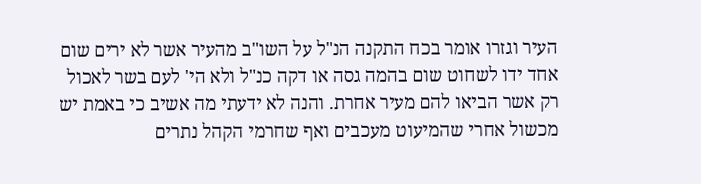העיר וגזרו אומר בכח התקנה הנ"ל על השו"ב מהעיר אשר לא ירים שום אחד ידו לשחוט שום בהמה גסה או דקה כנ"ל ולא הי' לעם בשר לאכול רק אשר הביאו להם מעיר אחרת. והנה לא ידעתי מה אשיב כי באמת יש מכשול אחרי שהמיעוט מעכבים ואף שחרמי הקהל נתרים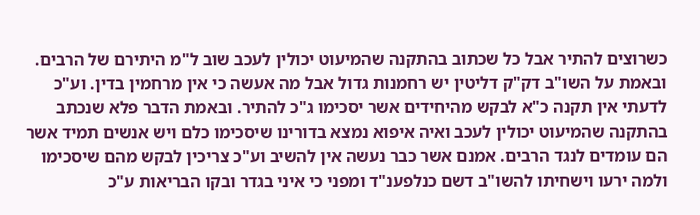כשרוצים להתיר אבל כל שכתוב בהתקנה שהמיעוט יכולין לעכב שוב ל"מ היתירם של הרבים. ובאמת על השו"ב דק"ק דליטין יש רחמנות גדול אבל מה אעשה כי אין מרחמין בדין. וע"כ לדעתי אין תקנה כ"א לבקש מהיחידים אשר יסכימו ג"כ להתיר. ובאמת הדבר פלא שנכתב בהתקנה שהמיעוט יכולין לעכב ואיה איפוא נמצא בדורינו שיסכימו כלם ויש אנשים תמיד אשר הם עומדים לנגד הרבים. אמנם אשר כבר נעשה אין להשיב וע"כ צריכין לבקש מהם שיסכימו ולמה ירעו וישחיתו להשו"ב דשם כנלפענ"ד ומפני כי איני בגדר ובקו הבריאות ע"כ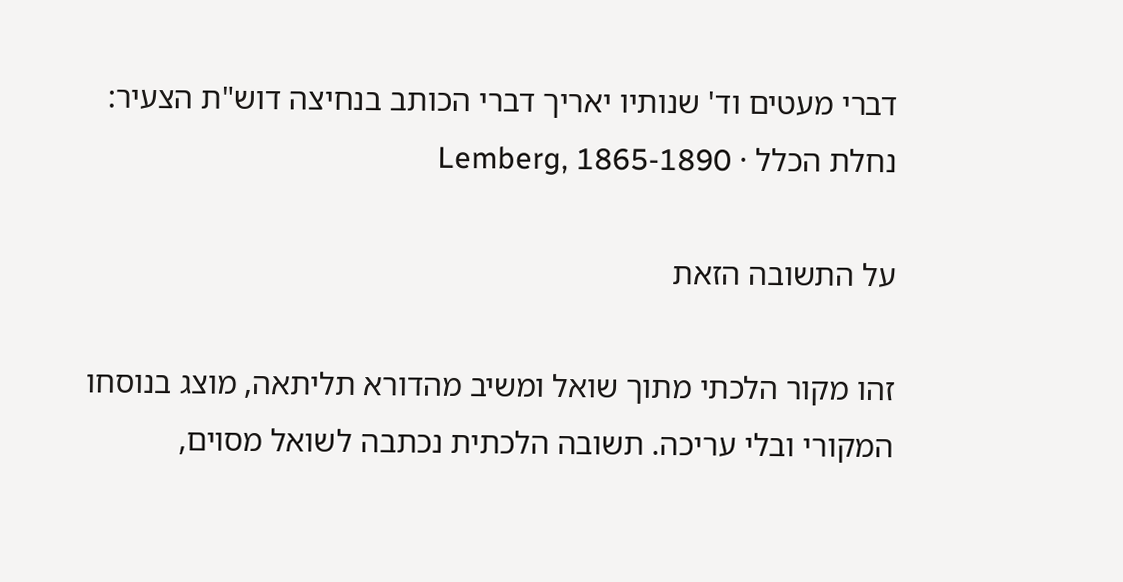דברי מעטים וד' שנותיו יאריך דברי הכותב בנחיצה דוש"ת הצעיר:
נחלת הכלל · Lemberg, 1865-1890

על התשובה הזאת

זהו מקור הלכתי מתוך שואל ומשיב מהדורא תליתאה, מוצג בנוסחו המקורי ובלי עריכה. תשובה הלכתית נכתבה לשואל מסוים,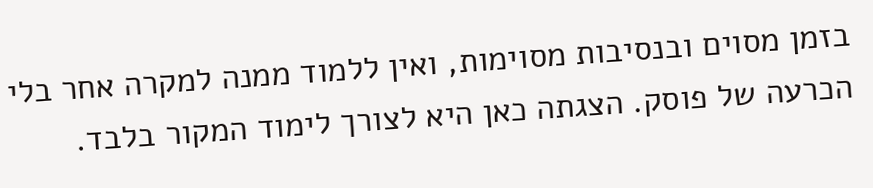בזמן מסוים ובנסיבות מסוימות, ואין ללמוד ממנה למקרה אחר בלי הכרעה של פוסק. הצגתה כאן היא לצורך לימוד המקור בלבד.